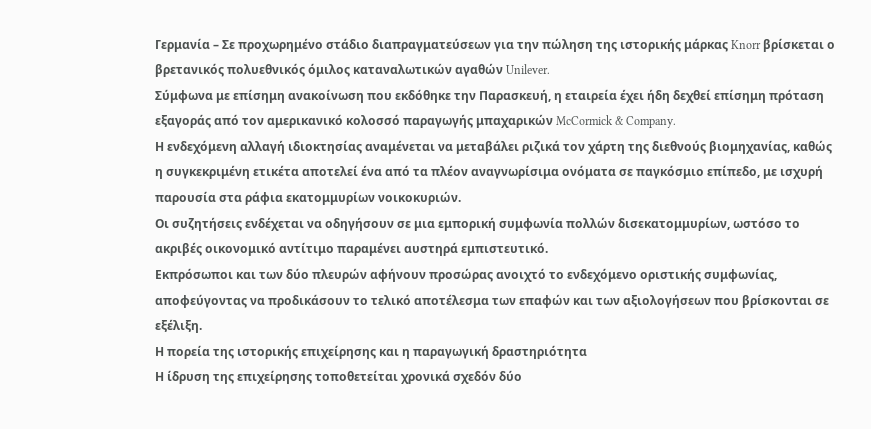Γερμανία – Σε προχωρημένο στάδιο διαπραγματεύσεων για την πώληση της ιστορικής μάρκας Knorr βρίσκεται ο βρετανικός πολυεθνικός όμιλος καταναλωτικών αγαθών Unilever.
Σύμφωνα με επίσημη ανακοίνωση που εκδόθηκε την Παρασκευή, η εταιρεία έχει ήδη δεχθεί επίσημη πρόταση εξαγοράς από τον αμερικανικό κολοσσό παραγωγής μπαχαρικών McCormick & Company.
Η ενδεχόμενη αλλαγή ιδιοκτησίας αναμένεται να μεταβάλει ριζικά τον χάρτη της διεθνούς βιομηχανίας, καθώς η συγκεκριμένη ετικέτα αποτελεί ένα από τα πλέον αναγνωρίσιμα ονόματα σε παγκόσμιο επίπεδο, με ισχυρή παρουσία στα ράφια εκατομμυρίων νοικοκυριών.
Οι συζητήσεις ενδέχεται να οδηγήσουν σε μια εμπορική συμφωνία πολλών δισεκατομμυρίων, ωστόσο το ακριβές οικονομικό αντίτιμο παραμένει αυστηρά εμπιστευτικό.
Εκπρόσωποι και των δύο πλευρών αφήνουν προσώρας ανοιχτό το ενδεχόμενο οριστικής συμφωνίας, αποφεύγοντας να προδικάσουν το τελικό αποτέλεσμα των επαφών και των αξιολογήσεων που βρίσκονται σε εξέλιξη.
Η πορεία της ιστορικής επιχείρησης και η παραγωγική δραστηριότητα
Η ίδρυση της επιχείρησης τοποθετείται χρονικά σχεδόν δύο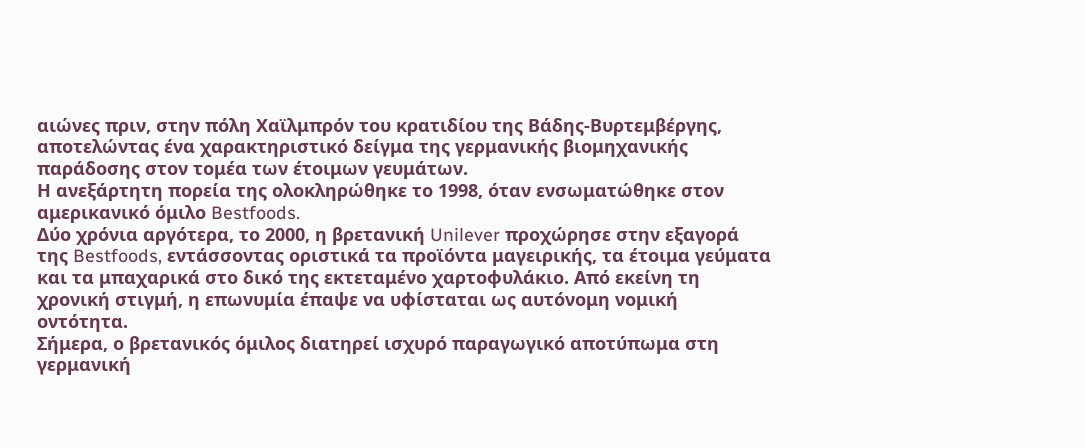αιώνες πριν, στην πόλη Χαϊλμπρόν του κρατιδίου της Βάδης-Βυρτεμβέργης, αποτελώντας ένα χαρακτηριστικό δείγμα της γερμανικής βιομηχανικής παράδοσης στον τομέα των έτοιμων γευμάτων.
Η ανεξάρτητη πορεία της ολοκληρώθηκε το 1998, όταν ενσωματώθηκε στον αμερικανικό όμιλο Bestfoods.
Δύο χρόνια αργότερα, το 2000, η βρετανική Unilever προχώρησε στην εξαγορά της Bestfoods, εντάσσοντας οριστικά τα προϊόντα μαγειρικής, τα έτοιμα γεύματα και τα μπαχαρικά στο δικό της εκτεταμένο χαρτοφυλάκιο. Από εκείνη τη χρονική στιγμή, η επωνυμία έπαψε να υφίσταται ως αυτόνομη νομική οντότητα.
Σήμερα, ο βρετανικός όμιλος διατηρεί ισχυρό παραγωγικό αποτύπωμα στη γερμανική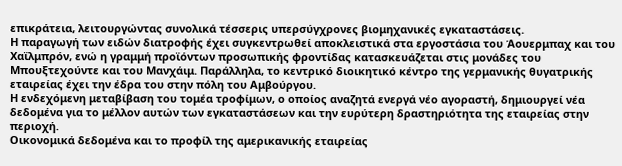επικράτεια, λειτουργώντας συνολικά τέσσερις υπερσύγχρονες βιομηχανικές εγκαταστάσεις.
Η παραγωγή των ειδών διατροφής έχει συγκεντρωθεί αποκλειστικά στα εργοστάσια του Άουερμπαχ και του Χαϊλμπρόν, ενώ η γραμμή προϊόντων προσωπικής φροντίδας κατασκευάζεται στις μονάδες του Μπουξτεχούντε και του Μανχάιμ. Παράλληλα, το κεντρικό διοικητικό κέντρο της γερμανικής θυγατρικής εταιρείας έχει την έδρα του στην πόλη του Αμβούργου.
Η ενδεχόμενη μεταβίβαση του τομέα τροφίμων, ο οποίος αναζητά ενεργά νέο αγοραστή, δημιουργεί νέα δεδομένα για το μέλλον αυτών των εγκαταστάσεων και την ευρύτερη δραστηριότητα της εταιρείας στην περιοχή.
Οικονομικά δεδομένα και το προφίλ της αμερικανικής εταιρείας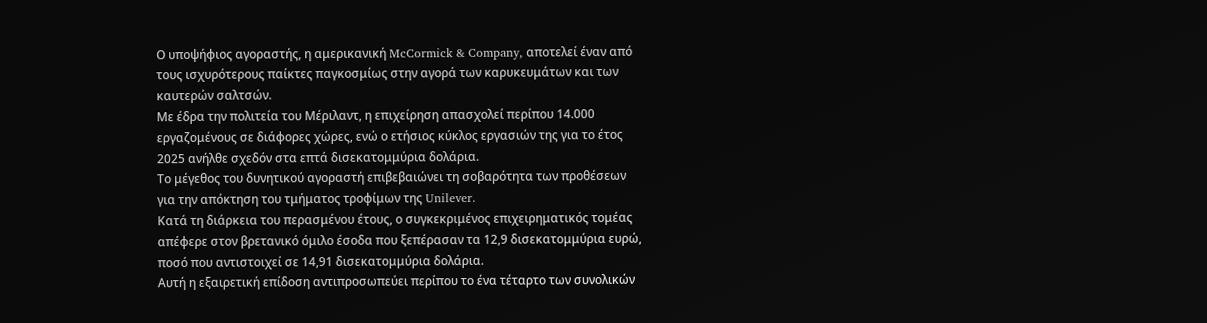Ο υποψήφιος αγοραστής, η αμερικανική McCormick & Company, αποτελεί έναν από τους ισχυρότερους παίκτες παγκοσμίως στην αγορά των καρυκευμάτων και των καυτερών σαλτσών.
Με έδρα την πολιτεία του Μέριλαντ, η επιχείρηση απασχολεί περίπου 14.000 εργαζομένους σε διάφορες χώρες, ενώ ο ετήσιος κύκλος εργασιών της για το έτος 2025 ανήλθε σχεδόν στα επτά δισεκατομμύρια δολάρια.
Το μέγεθος του δυνητικού αγοραστή επιβεβαιώνει τη σοβαρότητα των προθέσεων για την απόκτηση του τμήματος τροφίμων της Unilever.
Κατά τη διάρκεια του περασμένου έτους, ο συγκεκριμένος επιχειρηματικός τομέας απέφερε στον βρετανικό όμιλο έσοδα που ξεπέρασαν τα 12,9 δισεκατομμύρια ευρώ, ποσό που αντιστοιχεί σε 14,91 δισεκατομμύρια δολάρια.
Αυτή η εξαιρετική επίδοση αντιπροσωπεύει περίπου το ένα τέταρτο των συνολικών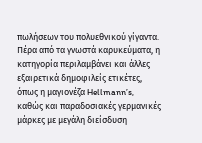πωλήσεων του πολυεθνικού γίγαντα.
Πέρα από τα γνωστά καρυκεύματα, η κατηγορία περιλαμβάνει και άλλες εξαιρετικά δημοφιλείς ετικέτες, όπως η μαγιονέζα Hellmann’s, καθώς και παραδοσιακές γερμανικές μάρκες με μεγάλη διείσδυση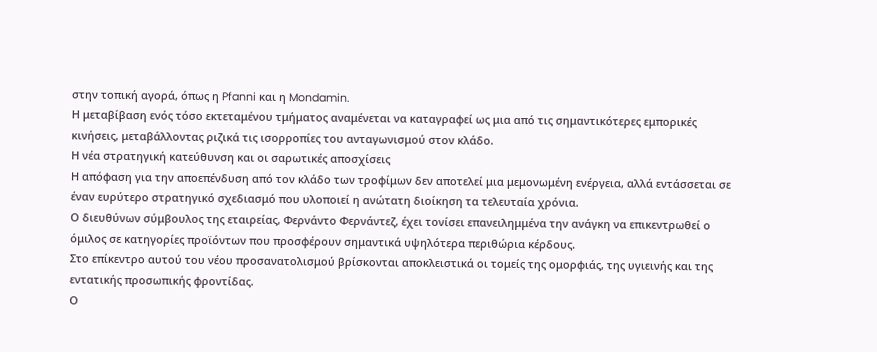στην τοπική αγορά, όπως η Pfanni και η Mondamin.
Η μεταβίβαση ενός τόσο εκτεταμένου τμήματος αναμένεται να καταγραφεί ως μια από τις σημαντικότερες εμπορικές κινήσεις, μεταβάλλοντας ριζικά τις ισορροπίες του ανταγωνισμού στον κλάδο.
Η νέα στρατηγική κατεύθυνση και οι σαρωτικές αποσχίσεις
Η απόφαση για την αποεπένδυση από τον κλάδο των τροφίμων δεν αποτελεί μια μεμονωμένη ενέργεια, αλλά εντάσσεται σε έναν ευρύτερο στρατηγικό σχεδιασμό που υλοποιεί η ανώτατη διοίκηση τα τελευταία χρόνια.
Ο διευθύνων σύμβουλος της εταιρείας, Φερνάντο Φερνάντεζ, έχει τονίσει επανειλημμένα την ανάγκη να επικεντρωθεί ο όμιλος σε κατηγορίες προϊόντων που προσφέρουν σημαντικά υψηλότερα περιθώρια κέρδους.
Στο επίκεντρο αυτού του νέου προσανατολισμού βρίσκονται αποκλειστικά οι τομείς της ομορφιάς, της υγιεινής και της εντατικής προσωπικής φροντίδας.
Ο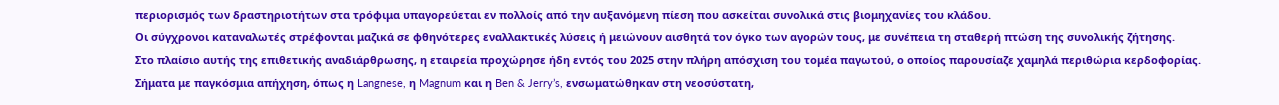περιορισμός των δραστηριοτήτων στα τρόφιμα υπαγορεύεται εν πολλοίς από την αυξανόμενη πίεση που ασκείται συνολικά στις βιομηχανίες του κλάδου.
Οι σύγχρονοι καταναλωτές στρέφονται μαζικά σε φθηνότερες εναλλακτικές λύσεις ή μειώνουν αισθητά τον όγκο των αγορών τους, με συνέπεια τη σταθερή πτώση της συνολικής ζήτησης.
Στο πλαίσιο αυτής της επιθετικής αναδιάρθρωσης, η εταιρεία προχώρησε ήδη εντός του 2025 στην πλήρη απόσχιση του τομέα παγωτού, ο οποίος παρουσίαζε χαμηλά περιθώρια κερδοφορίας.
Σήματα με παγκόσμια απήχηση, όπως η Langnese, η Magnum και η Ben & Jerry’s, ενσωματώθηκαν στη νεοσύστατη,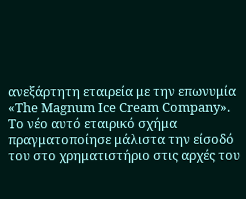ανεξάρτητη εταιρεία με την επωνυμία «The Magnum Ice Cream Company».
Το νέο αυτό εταιρικό σχήμα πραγματοποίησε μάλιστα την είσοδό του στο χρηματιστήριο στις αρχές του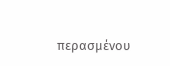περασμένου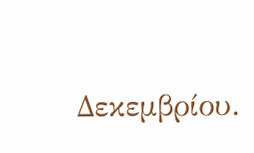Δεκεμβρίου.